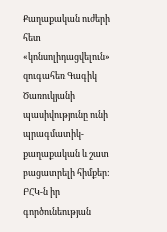Քաղաքական ուժերի հետ «կոնսոլիդացվելուն» զուգահեռ Գագիկ Ծառուկյանի պասիվությունը ունի պրագմատիկ-քաղաքական և շատ բացատրելի հիմքեր: ԲՀԿ-ն իր գործունեության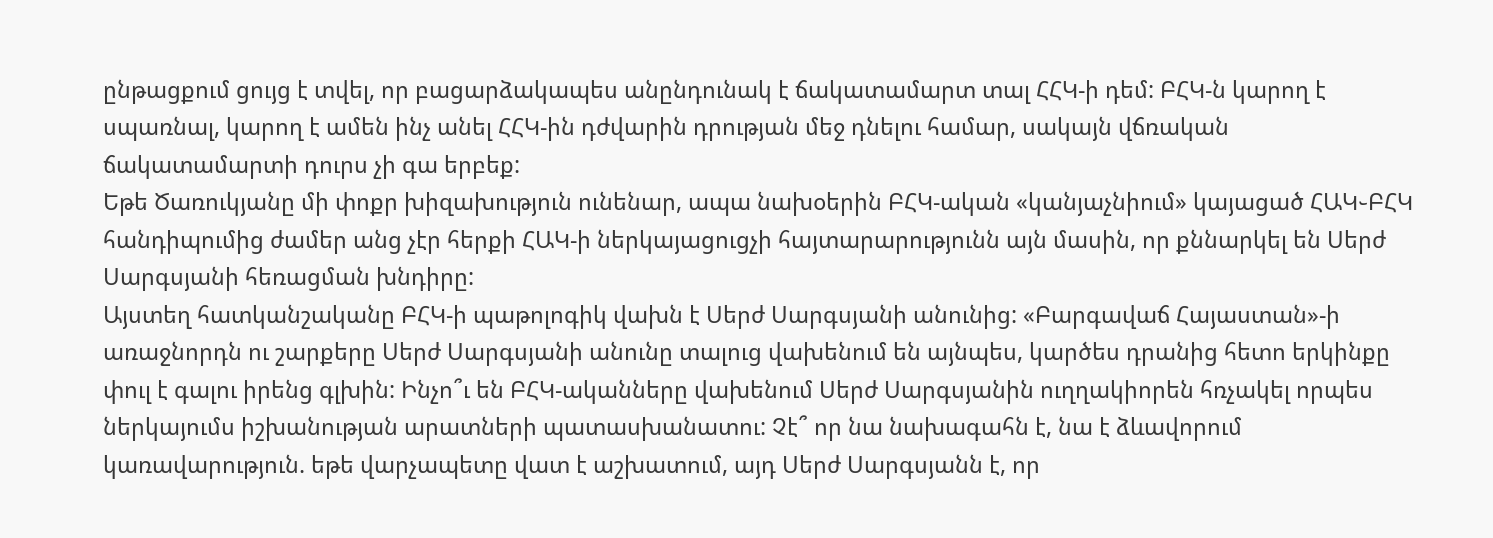ընթացքում ցույց է տվել, որ բացարձակապես անընդունակ է ճակատամարտ տալ ՀՀԿ-ի դեմ: ԲՀԿ-ն կարող է սպառնալ, կարող է ամեն ինչ անել ՀՀԿ-ին դժվարին դրության մեջ դնելու համար, սակայն վճռական ճակատամարտի դուրս չի գա երբեք:
Եթե Ծառուկյանը մի փոքր խիզախություն ունենար, ապա նախօերին ԲՀԿ-ական «կանյաչնիում» կայացած ՀԱԿ֊ԲՀԿ հանդիպումից ժամեր անց չէր հերքի ՀԱԿ-ի ներկայացուցչի հայտարարությունն այն մասին, որ քննարկել են Սերժ Սարգսյանի հեռացման խնդիրը:
Այստեղ հատկանշականը ԲՀԿ-ի պաթոլոգիկ վախն է Սերժ Սարգսյանի անունից: «Բարգավաճ Հայաստան»-ի առաջնորդն ու շարքերը Սերժ Սարգսյանի անունը տալուց վախենում են այնպես, կարծես դրանից հետո երկինքը փուլ է գալու իրենց գլխին: Ինչո՞ւ են ԲՀԿ-ականները վախենում Սերժ Սարգսյանին ուղղակիորեն հռչակել որպես ներկայումս իշխանության արատների պատասխանատու: Չէ՞ որ նա նախագահն է, նա է ձևավորում կառավարություն. եթե վարչապետը վատ է աշխատում, այդ Սերժ Սարգսյանն է, որ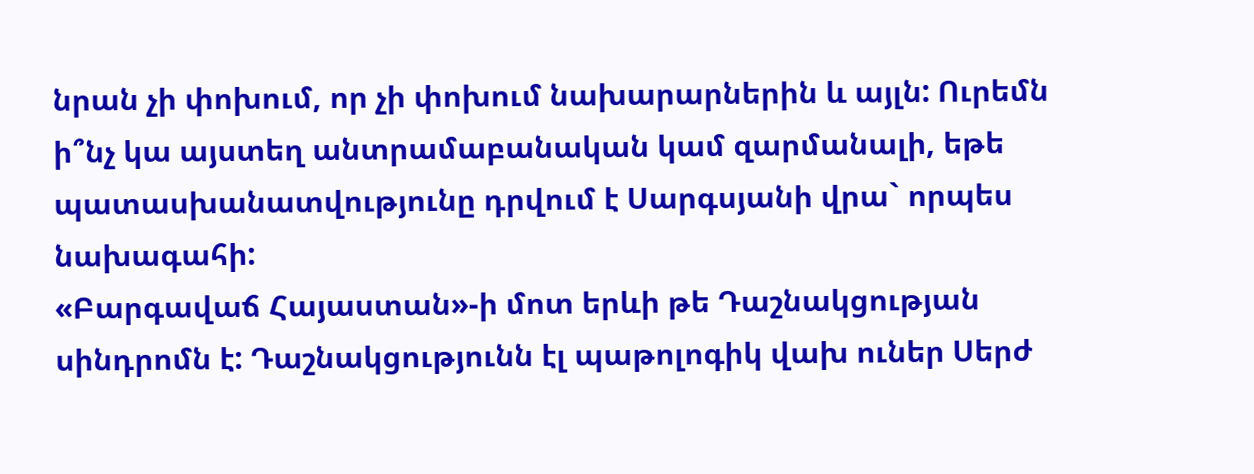նրան չի փոխում, որ չի փոխում նախարարներին և այլն: Ուրեմն ի՞նչ կա այստեղ անտրամաբանական կամ զարմանալի, եթե պատասխանատվությունը դրվում է Սարգսյանի վրա` որպես նախագահի:
«Բարգավաճ Հայաստան»-ի մոտ երևի թե Դաշնակցության սինդրոմն է: Դաշնակցությունն էլ պաթոլոգիկ վախ ուներ Սերժ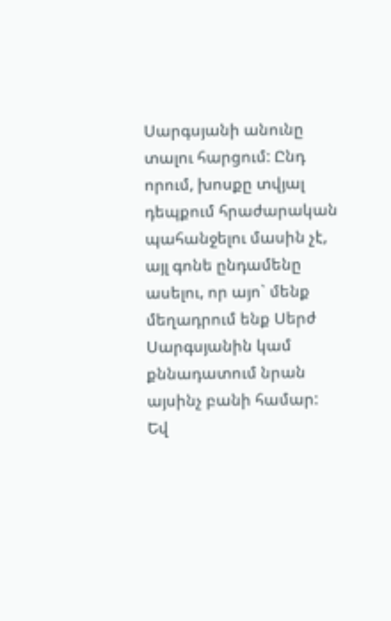Սարգսյանի անունը տալու հարցում: Ընդ որում, խոսքը տվյալ դեպքում հրաժարական պահանջելու մասին չէ, այլ գոնե ընդամենը ասելու, որ այո` մենք մեղադրում ենք Սերժ Սարգսյանին կամ քննադատում նրան այսինչ բանի համար:
Եվ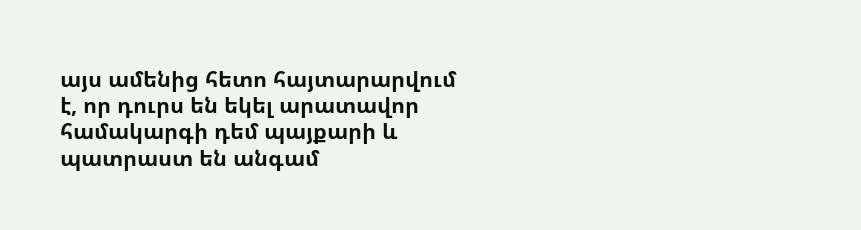այս ամենից հետո հայտարարվում է, որ դուրս են եկել արատավոր համակարգի դեմ պայքարի և պատրաստ են անգամ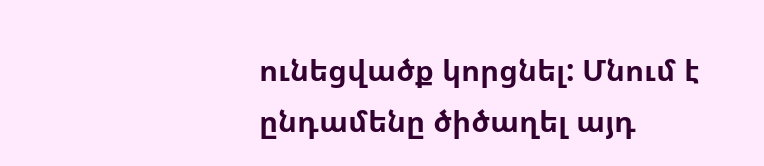ունեցվածք կորցնել: Մնում է ընդամենը ծիծաղել այդ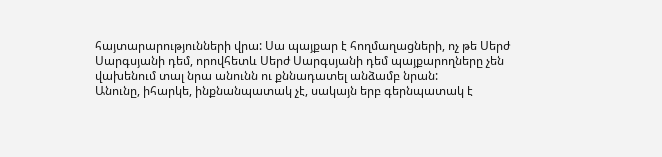հայտարարությունների վրա: Սա պայքար է հողմաղացների, ոչ թե Սերժ Սարգսյանի դեմ, որովհետև Սերժ Սարգսյանի դեմ պայքարողները չեն վախենում տալ նրա անունն ու քննադատել անձամբ նրան:
Անունը, իհարկե, ինքնանպատակ չէ, սակայն երբ գերնպատակ է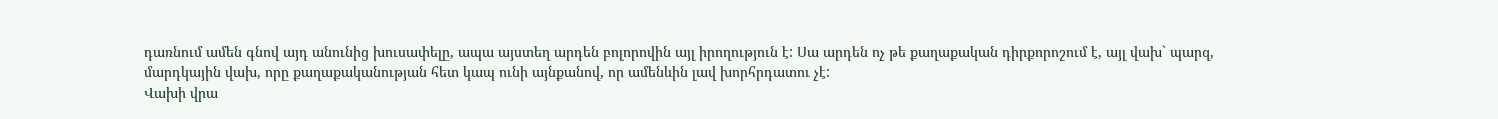դառնում ամեն գնով այդ անունից խուսափելը, ապա այստեղ արդեն բոլորովին այլ իրողություն է: Սա արդեն ոչ թե քաղաքական դիրքորոշում է, այլ վախ` պարզ, մարդկային վախ, որը քաղաքականության հետ կապ ունի այնքանով, որ ամենևին լավ խորհրդատու չէ:
Վախի վրա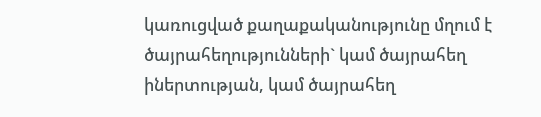կառուցված քաղաքականությունը մղում է ծայրահեղությունների` կամ ծայրահեղ իներտության, կամ ծայրահեղ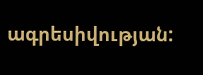ագրեսիվության: